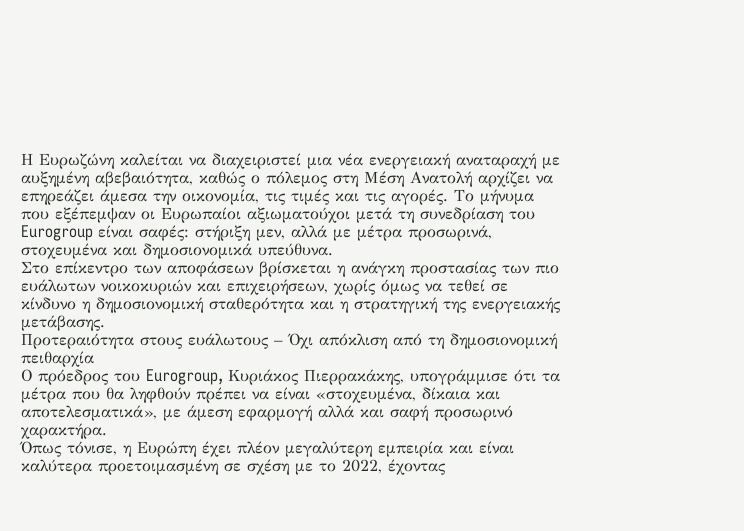Η Ευρωζώνη καλείται να διαχειριστεί μια νέα ενεργειακή αναταραχή με αυξημένη αβεβαιότητα, καθώς ο πόλεμος στη Μέση Ανατολή αρχίζει να επηρεάζει άμεσα την οικονομία, τις τιμές και τις αγορές. Το μήνυμα που εξέπεμψαν οι Ευρωπαίοι αξιωματούχοι μετά τη συνεδρίαση του Eurogroup είναι σαφές: στήριξη μεν, αλλά με μέτρα προσωρινά, στοχευμένα και δημοσιονομικά υπεύθυνα.
Στο επίκεντρο των αποφάσεων βρίσκεται η ανάγκη προστασίας των πιο ευάλωτων νοικοκυριών και επιχειρήσεων, χωρίς όμως να τεθεί σε κίνδυνο η δημοσιονομική σταθερότητα και η στρατηγική της ενεργειακής μετάβασης.
Προτεραιότητα στους ευάλωτους – Όχι απόκλιση από τη δημοσιονομική πειθαρχία
Ο πρόεδρος του Eurogroup, Κυριάκος Πιερρακάκης, υπογράμμισε ότι τα μέτρα που θα ληφθούν πρέπει να είναι «στοχευμένα, δίκαια και αποτελεσματικά», με άμεση εφαρμογή αλλά και σαφή προσωρινό χαρακτήρα.
Όπως τόνισε, η Ευρώπη έχει πλέον μεγαλύτερη εμπειρία και είναι καλύτερα προετοιμασμένη σε σχέση με το 2022, έχοντας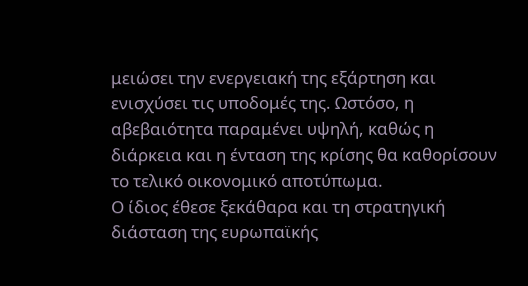μειώσει την ενεργειακή της εξάρτηση και ενισχύσει τις υποδομές της. Ωστόσο, η αβεβαιότητα παραμένει υψηλή, καθώς η διάρκεια και η ένταση της κρίσης θα καθορίσουν το τελικό οικονομικό αποτύπωμα.
Ο ίδιος έθεσε ξεκάθαρα και τη στρατηγική διάσταση της ευρωπαϊκής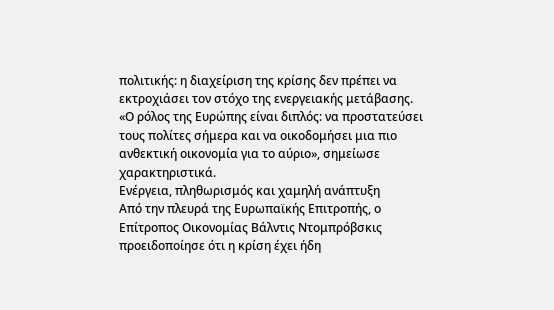πολιτικής: η διαχείριση της κρίσης δεν πρέπει να εκτροχιάσει τον στόχο της ενεργειακής μετάβασης. «Ο ρόλος της Ευρώπης είναι διπλός: να προστατεύσει τους πολίτες σήμερα και να οικοδομήσει μια πιο ανθεκτική οικονομία για το αύριο», σημείωσε χαρακτηριστικά.
Ενέργεια, πληθωρισμός και χαμηλή ανάπτυξη
Από την πλευρά της Ευρωπαϊκής Επιτροπής, ο Επίτροπος Οικονομίας Βάλντις Ντομπρόβσκις προειδοποίησε ότι η κρίση έχει ήδη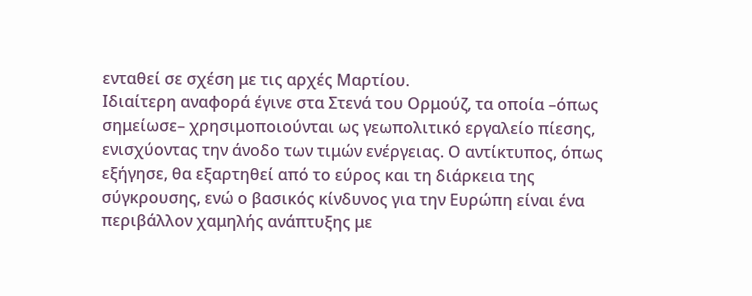ενταθεί σε σχέση με τις αρχές Μαρτίου.
Ιδιαίτερη αναφορά έγινε στα Στενά του Ορμούζ, τα οποία –όπως σημείωσε– χρησιμοποιούνται ως γεωπολιτικό εργαλείο πίεσης, ενισχύοντας την άνοδο των τιμών ενέργειας. Ο αντίκτυπος, όπως εξήγησε, θα εξαρτηθεί από το εύρος και τη διάρκεια της σύγκρουσης, ενώ ο βασικός κίνδυνος για την Ευρώπη είναι ένα περιβάλλον χαμηλής ανάπτυξης με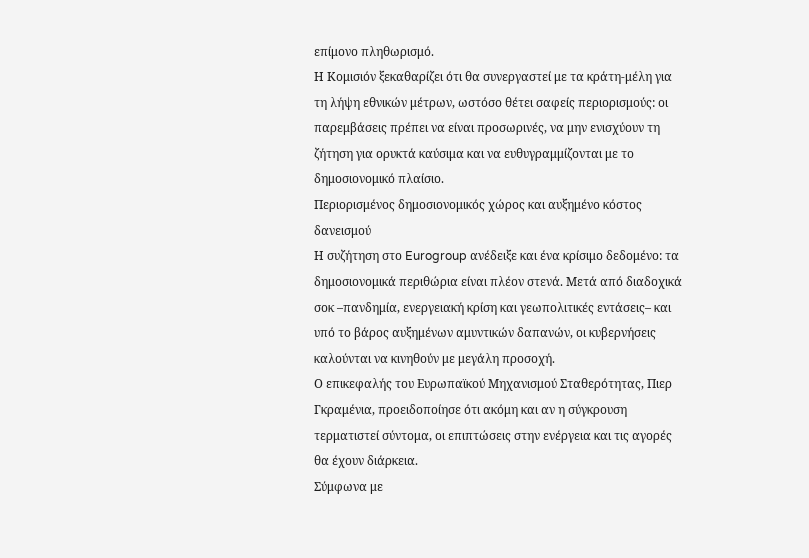επίμονο πληθωρισμό.
Η Κομισιόν ξεκαθαρίζει ότι θα συνεργαστεί με τα κράτη-μέλη για τη λήψη εθνικών μέτρων, ωστόσο θέτει σαφείς περιορισμούς: οι παρεμβάσεις πρέπει να είναι προσωρινές, να μην ενισχύουν τη ζήτηση για ορυκτά καύσιμα και να ευθυγραμμίζονται με το δημοσιονομικό πλαίσιο.
Περιορισμένος δημοσιονομικός χώρος και αυξημένο κόστος δανεισμού
Η συζήτηση στο Eurogroup ανέδειξε και ένα κρίσιμο δεδομένο: τα δημοσιονομικά περιθώρια είναι πλέον στενά. Μετά από διαδοχικά σοκ –πανδημία, ενεργειακή κρίση και γεωπολιτικές εντάσεις– και υπό το βάρος αυξημένων αμυντικών δαπανών, οι κυβερνήσεις καλούνται να κινηθούν με μεγάλη προσοχή.
Ο επικεφαλής του Ευρωπαϊκού Μηχανισμού Σταθερότητας, Πιερ Γκραμένια, προειδοποίησε ότι ακόμη και αν η σύγκρουση τερματιστεί σύντομα, οι επιπτώσεις στην ενέργεια και τις αγορές θα έχουν διάρκεια.
Σύμφωνα με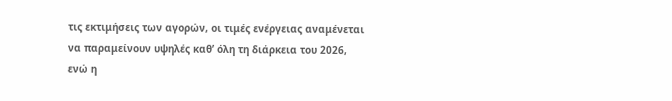τις εκτιμήσεις των αγορών, οι τιμές ενέργειας αναμένεται να παραμείνουν υψηλές καθ’ όλη τη διάρκεια του 2026, ενώ η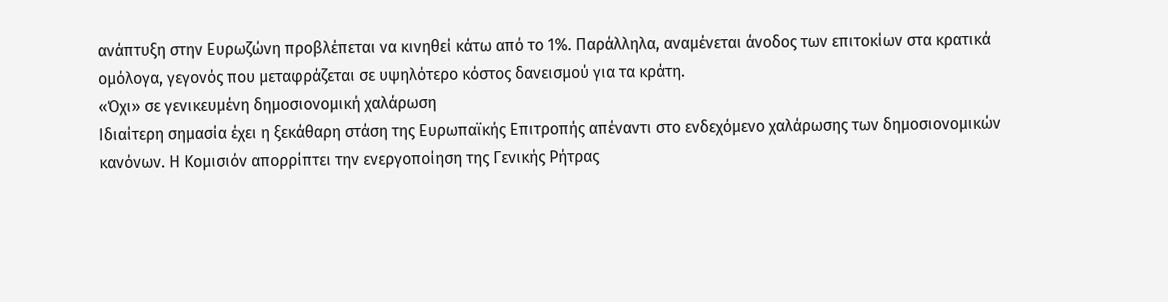ανάπτυξη στην Ευρωζώνη προβλέπεται να κινηθεί κάτω από το 1%. Παράλληλα, αναμένεται άνοδος των επιτοκίων στα κρατικά ομόλογα, γεγονός που μεταφράζεται σε υψηλότερο κόστος δανεισμού για τα κράτη.
«Όχι» σε γενικευμένη δημοσιονομική χαλάρωση
Ιδιαίτερη σημασία έχει η ξεκάθαρη στάση της Ευρωπαϊκής Επιτροπής απέναντι στο ενδεχόμενο χαλάρωσης των δημοσιονομικών κανόνων. Η Κομισιόν απορρίπτει την ενεργοποίηση της Γενικής Ρήτρας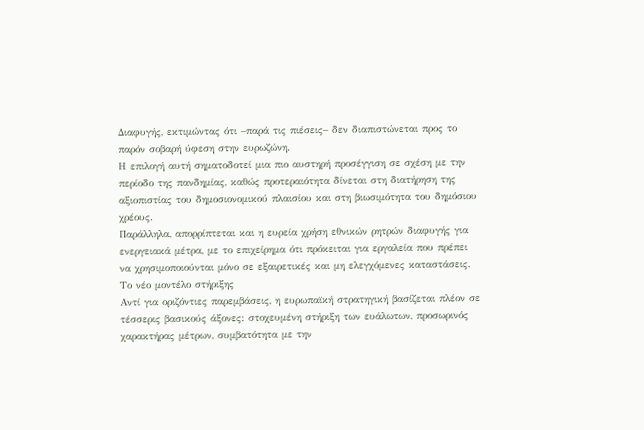Διαφυγής, εκτιμώντας ότι –παρά τις πιέσεις– δεν διαπιστώνεται προς το παρόν σοβαρή ύφεση στην ευρωζώνη.
Η επιλογή αυτή σηματοδοτεί μια πιο αυστηρή προσέγγιση σε σχέση με την περίοδο της πανδημίας, καθώς προτεραιότητα δίνεται στη διατήρηση της αξιοπιστίας του δημοσιονομικού πλαισίου και στη βιωσιμότητα του δημόσιου χρέους.
Παράλληλα, απορρίπτεται και η ευρεία χρήση εθνικών ρητρών διαφυγής για ενεργειακά μέτρα, με το επιχείρημα ότι πρόκειται για εργαλεία που πρέπει να χρησιμοποιούνται μόνο σε εξαιρετικές και μη ελεγχόμενες καταστάσεις.
Το νέο μοντέλο στήριξης
Αντί για οριζόντιες παρεμβάσεις, η ευρωπαϊκή στρατηγική βασίζεται πλέον σε τέσσερις βασικούς άξονες: στοχευμένη στήριξη των ευάλωτων, προσωρινός χαρακτήρας μέτρων, συμβατότητα με την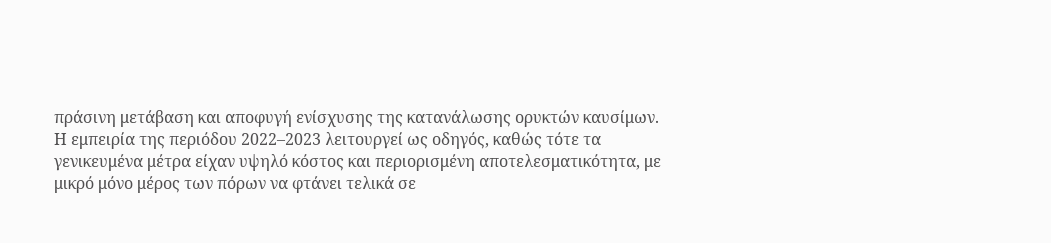πράσινη μετάβαση και αποφυγή ενίσχυσης της κατανάλωσης ορυκτών καυσίμων.
Η εμπειρία της περιόδου 2022–2023 λειτουργεί ως οδηγός, καθώς τότε τα γενικευμένα μέτρα είχαν υψηλό κόστος και περιορισμένη αποτελεσματικότητα, με μικρό μόνο μέρος των πόρων να φτάνει τελικά σε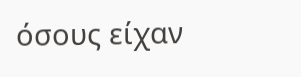όσους είχαν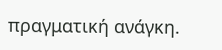πραγματική ανάγκη.